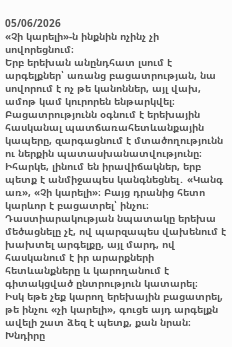05/06/2026
«Չի կարելի»-ն ինքնին ոչինչ չի սովորեցնում։
Երբ երեխան անընդհատ լսում է արգելքներ՝ առանց բացատրության, նա սովորում է ոչ թե կանոններ, այլ վախ, ամոթ կամ կուրորեն ենթարկվել։
Բացատրությունն օգնում է երեխային հասկանալ պատճառահետևանքային կապերը, զարգացնում է մտածողությունն ու ներքին պատասխանատվությունը։
Իհարկե, լինում են իրավիճակներ, երբ պետք է անմիջապես կանգնեցնել․ «Կանգ առ», «Չի կարելի»։ Բայց դրանից հետո կարևոր է բացատրել՝ ինչու։
Դաստիարակության նպատակը երեխա մեծացնելը չէ, ով պարզապես վախենում է խախտել արգելքը, այլ մարդ, ով հասկանում է իր արարքների հետևանքները և կարողանում է գիտակցված ընտրություն կատարել։
Իսկ եթե չեք կարող երեխային բացատրել, թե ինչու «չի կարելի», գուցե այդ արգելքն ավելի շատ ձեզ է պետք, քան նրան։
Խնդիրը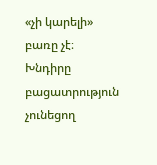«չի կարելի» բառը չէ։ Խնդիրը բացատրություն չունեցող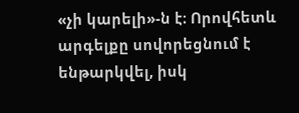«չի կարելի»-ն է։ Որովհետև արգելքը սովորեցնում է ենթարկվել, իսկ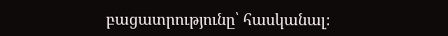բացատրությունը՝ հասկանալ։